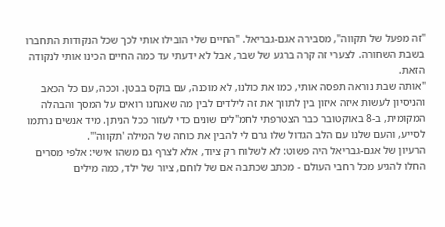"זה מפעל של תקווה", מסבירה אגם-גבריאל. "החיים שלי הובילו אותי לכך שכל הנקודות התחברו בשבת השחורה. לצערי זה קרה ברגע של שבר, אבל לא ידעתי עד כמה החיים הכינו אותי לנקודה הזאת.
"אותה שבת נוראה תפסה אותי, כמו את כולנו, לא מוכנה, עם בוקס בבטן. וככה, עם כל הכאב והניסיון לעשות איזה איזון בין לתווך את זה לילדים לבין מה שאנחנו רואים על המסך והבהלה המקומית, ב-8 באוקטובר כבר הצטרפתי לחמ"לים שונים כדי לעזור ככל הניתן. מיד אנשים נרתמו לסייע, והעם שלנו עם הלב הגדול שלו גרם לי להבין את כוחה של המילה 'תקווה'".
הרעיון של אגם-גבריאל היה פשוט: לא לשלוח רק ציוד, אלא לצרף גם משהו אישי: אלפי מסרים החלו להגיע מכל רחבי העולם - מכתב שכתבה אם של לוחם, ציור של ילד, כמה מילים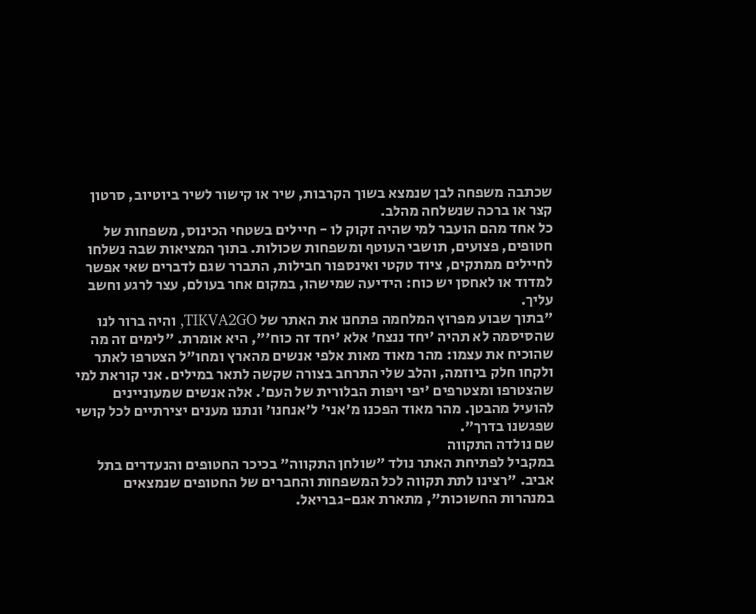שכתבה משפחה לבן שנמצא בשוך הקרבות, שיר או קישור לשיר ביוטיוב, סרטון קצר או ברכה שנשלחה מהלב.
כל אחד מהם הועבר למי שהיה זקוק לו - חיילים בשטחי הכינוס, משפחות של חטופים, פצועים, תושבי העוטף ומשפחות שכולות. בתוך המציאות שבה נשלחו לחיילים ממתקים, ציוד טקטי ואינספור חבילות, התברר שגם לדברים שאי אפשר למדוד או לאחסן יש כוח: הידיעה שמישהו, במקום אחר בעולם, עצר לרגע וחשב עליך.
"בתוך שבוע מפרוץ המלחמה פתחנו את האתר של TIKVA2GO, והיה ברור לנו שהסיסמה לא תהיה 'יחד ננצח' אלא 'יחד זה כוח'", היא אומרת. "לימים זה מה שהוכיח את עצמו: מהר מאוד מאות אלפי אנשים מהארץ ומחו"ל הצטרפו לאתר ולקחו חלק ביוזמה, והלב שלי התרחב בצורה שקשה לתאר במילים. אני קוראת למי שהצטרפו ומצטרפים 'יפי ויפות הבלורית של העם'. אלה אנשים שמעוניינים להועיל מהבטן. מהר מאוד הפכנו מ'אני' ל'אנחנו' ונתנו מענים יצירתיים לכל קושי שפגשנו בדרך".
שם נולדה התקווה
במקביל לפתיחת האתר נולד "שולחן התקווה" בכיכר החטופים והנעדרים בתל אביב. "רצינו לתת תקווה לכל המשפחות והחברים של החטופים שנמצאים במנהרות החשוכות", מתארת אגם-גבריאל.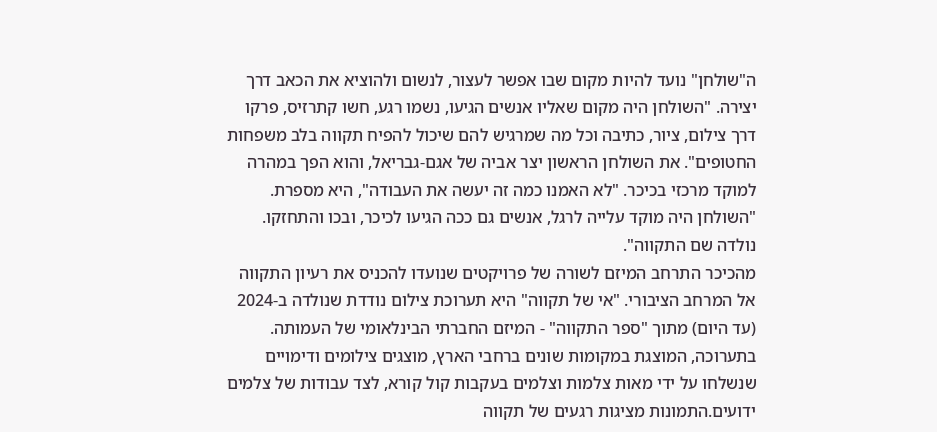ה"שולחן" נועד להיות מקום שבו אפשר לעצור, לנשום ולהוציא את הכאב דרך יצירה. "השולחן היה מקום שאליו אנשים הגיעו, נשמו רגע, חשו קתרזיס, פרקו דרך צילום, ציור, כתיבה וכל מה שמרגיש להם שיכול להפיח תקווה בלב משפחות החטופים". את השולחן הראשון יצר אביה של אגם-גבריאל, והוא הפך במהרה למוקד מרכזי בכיכר. "לא האמנו כמה זה יעשה את העבודה", היא מספרת. "השולחן היה מוקד עלייה לרגל, אנשים גם ככה הגיעו לכיכר, ובכו והתחזקו. נולדה שם התקווה".
מהכיכר התרחב המיזם לשורה של פרויקטים שנועדו להכניס את רעיון התקווה אל המרחב הציבורי. "אי של תקווה" היא תערוכת צילום נודדת שנולדה ב-2024 (עד היום) מתוך "ספר התקווה" - המיזם החברתי הבינלאומי של העמותה. בתערוכה, המוצגת במקומות שונים ברחבי הארץ, מוצגים צילומים ודימויים שנשלחו על ידי מאות צלמות וצלמים בעקבות קול קורא, לצד עבודות של צלמים ידועים.התמונות מציגות רגעים של תקווה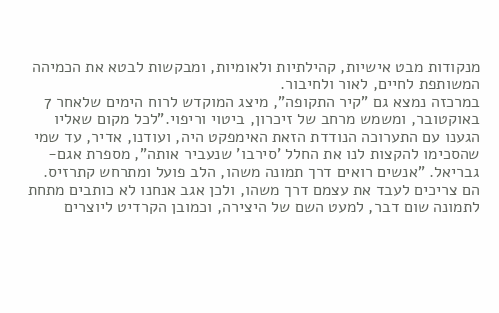מנקודות מבט אישיות, קהילתיות ולאומיות, ומבקשות לבטא את הכמיהה המשותפת לחיים, לאור ולחיבור.
במרכזה נמצא גם "קיר התקופה", מיצג המוקדש לרוח הימים שלאחר 7 באוקטובר, ומשמש מרחב של זיכרון, ביטוי וריפוי."לכל מקום שאליו הגענו עם התערוכה הנודדת הזאת האימפקט היה, ועודנו, אדיר, עד שמי שהסכימו להקצות לנו את החלל 'סירבו' שנעביר אותה", מספרת אגם-גבריאל. "אנשים רואים דרך תמונה משהו, הלב פועל ומתרחש קתרזיס. הם צריכים לעבד את עצמם דרך משהו, ולכן אגב אנחנו לא כותבים מתחת לתמונה שום דבר, למעט השם של היצירה, וכמובן הקרדיט ליוצרים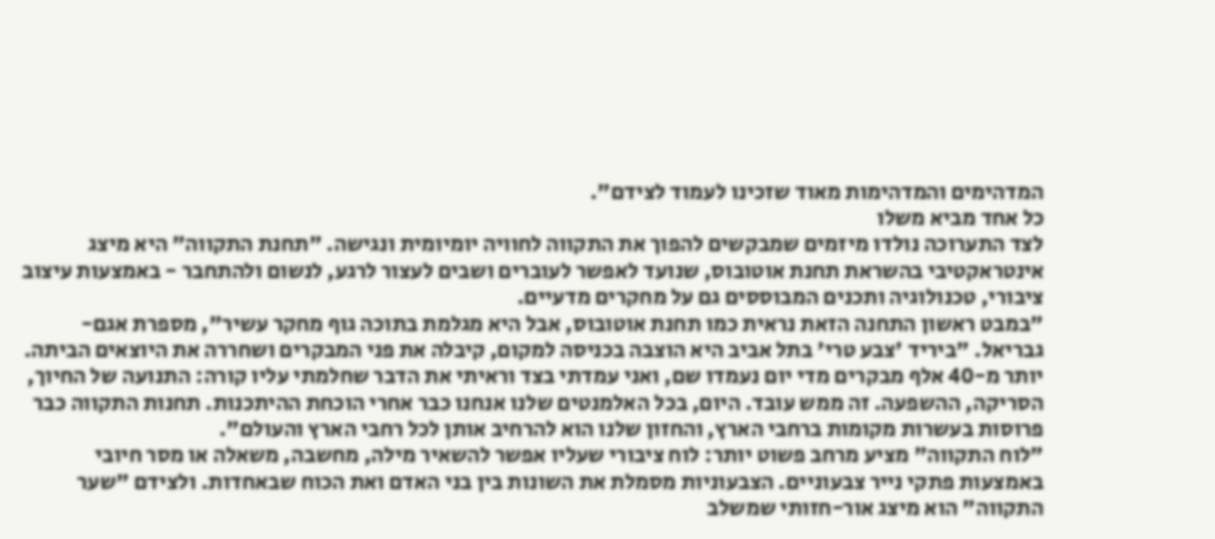המדהימים והמדהימות מאוד שזכינו לעמוד לצידם".
כל אחד מביא משלו
לצד התערוכה נולדו מיזמים שמבקשים להפוך את התקווה לחוויה יומיומית ונגישה. "תחנת התקווה" היא מיצג אינטראקטיבי בהשראת תחנת אוטובוס, שנועד לאפשר לעוברים ושבים לעצור לרגע, לנשום ולהתחבר - באמצעות עיצוב ציבורי, טכנולוגיה ותכנים המבוססים גם על מחקרים מדעיים.
"במבט ראשון התחנה הזאת נראית כמו תחנת אוטובוס, אבל היא מגלמת בתוכה גוף מחקר עשיר", מספרת אגם-גבריאל. "ביריד 'צבע טרי' בתל אביב היא הוצבה בכניסה למקום, קיבלה את פני המבקרים ושחררה את היוצאים הביתה. יותר מ-40 אלף מבקרים מדי יום נעמדו שם, ואני עמדתי בצד וראיתי את הדבר שחלמתי עליו קורה: התנועה של החיוך, הסריקה, ההשפעה. זה ממש עובד. היום, בכל האלמנטים שלנו אנחנו כבר אחרי הוכחת ההיתכנות. תחנות התקווה כבר פרוסות בעשרות מקומות ברחבי הארץ, והחזון שלנו הוא להרחיב אותן לכל רחבי הארץ והעולם".
"לוח התקווה" מציע מרחב פשוט יותר: לוח ציבורי שעליו אפשר להשאיר מילה, מחשבה, משאלה או מסר חיובי באמצעות פתקי נייר צבעוניים. הצבעוניות מסמלת את השונות בין בני האדם ואת הכוח שבאחדות. ולצידם "שער התקווה" הוא מיצג אור-חזותי שמשלב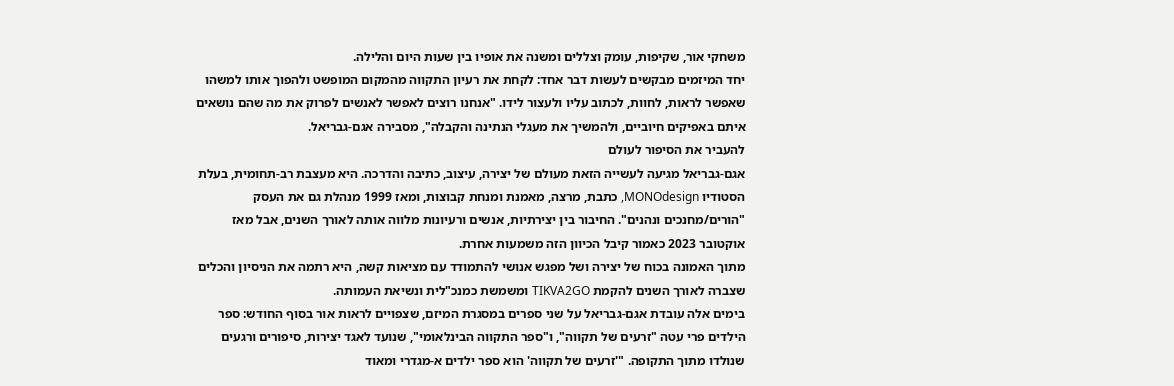משחקי אור, שקיפות, עומק וצללים ומשנה את אופיו בין שעות היום והלילה.
יחד המיזמים מבקשים לעשות דבר אחד: לקחת את רעיון התקווה מהמקום המופשט ולהפוך אותו למשהו שאפשר לראות, לחוות, לכתוב עליו ולעצור לידו. "אנחנו רוצים לאפשר לאנשים לפרוק את מה שהם נושאים איתם באפיקים חיוביים, ולהמשיך את מעגלי הנתינה והקבלה", מסבירה אגם-גבריאל.
להעביר את הסיפור לעולם
אגם-גבריאל מגיעה לעשייה הזאת מעולם של יצירה, עיצוב, כתיבה והדרכה. היא מעצבת רב-תחומית, בעלת הסטודיו MONOdesign, כתבת, מרצה, מאמנת ומנחת קבוצות, ומאז 1999 מנהלת גם את העסק "הורים/מחנכים ונהנים". החיבור בין יצירתיות, אנשים ורעיונות מלווה אותה לאורך השנים, אבל מאז אוקטובר 2023 כאמור קיבל הכיוון הזה משמעות אחרת.
מתוך האמונה בכוח של יצירה ושל מפגש אנושי להתמודד עם מציאות קשה, היא רתמה את הניסיון והכלים שצברה לאורך השנים להקמת TIKVA2GO ומשמשת כמנכ"לית ונשיאת העמותה.
בימים אלה עובדת אגם-גבריאל על שני ספרים במסגרת המיזם, שצפויים לראות אור בסוף החודש: ספר הילדים פרי עטה "זרעים של תקווה", ו"ספר התקווה הבינלאומי", שנועד לאגד יצירות, סיפורים ורגעים שנולדו מתוך התקופה. "'זרעים של תקווה' הוא ספר ילדים א-מגדרי ומאוד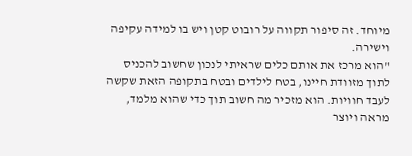מיוחד. זה סיפור תקווה על רובוט קטן ויש בו למידה עקיפה וישירה.
"הוא מרכז את אותם כלים שראיתי לנכון שחשוב להכניס לתוך מזוודת חיינו, בטח לילדים ובטח בתקופה הזאת שקשה לעבד חוויות. הוא מזכיר מה חשוב תוך כדי שהוא מלמד, מראה ויוצר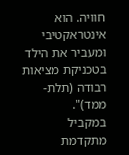חוויה. הוא אינטראקטיבי ומעביר את הילד בטכניקת מציאות רבודה (תלת-ממד)".
במקביל מתקדמת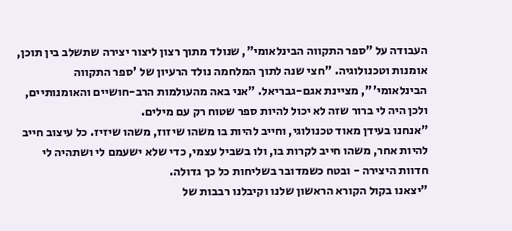העבודה על "ספר התקווה הבינלאומי", שנולד מתוך רצון ליצור יצירה שתשלב בין תוכן, אומנות וטכנולוגיה. "חצי שנה לתוך המלחמה נולד הרעיון של 'ספר התקווה הבינלאומי'", מציינת אגם-גבריאל. "אני באה מהעולמות הרב-חושיים והאומנותיים, ולכן היה לי ברור שזה לא יכול להיות ספר שטוח רק עם מילים.
"אנחנו בעידן מאוד טכנולוגי, וחייב להיות בו משהו שיזוז, משהו שיזיז. כל עיצוב חייב להיות אחר, משהו חייב לקרות בו, ולו בשביל עצמי, כדי שלא ישעמם לי ושתהיה לי חדוות היצירה - ובטח כשמדובר בשליחות כל כך גדולה.
"יצאנו בקול הקורא הראשון שלנו וקיבלנו רבבות של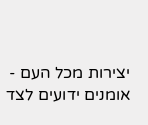יצירות מכל העם - אומנים ידועים לצד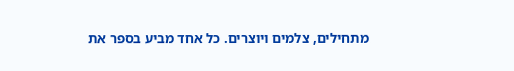מתחילים, צלמים ויוצרים. כל אחד מביע בספר את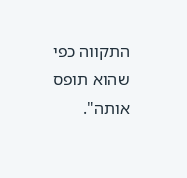התקווה כפי שהוא תופס אותה".